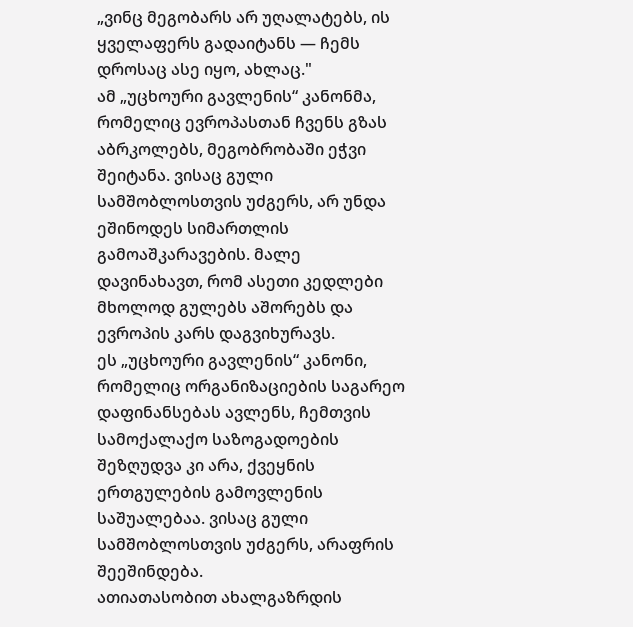„ვინც მეგობარს არ უღალატებს, ის ყველაფერს გადაიტანს — ჩემს დროსაც ასე იყო, ახლაც."
ამ „უცხოური გავლენის“ კანონმა, რომელიც ევროპასთან ჩვენს გზას აბრკოლებს, მეგობრობაში ეჭვი შეიტანა. ვისაც გული სამშობლოსთვის უძგერს, არ უნდა ეშინოდეს სიმართლის გამოაშკარავების. მალე დავინახავთ, რომ ასეთი კედლები მხოლოდ გულებს აშორებს და ევროპის კარს დაგვიხურავს.
ეს „უცხოური გავლენის“ კანონი, რომელიც ორგანიზაციების საგარეო დაფინანსებას ავლენს, ჩემთვის სამოქალაქო საზოგადოების შეზღუდვა კი არა, ქვეყნის ერთგულების გამოვლენის საშუალებაა. ვისაც გული სამშობლოსთვის უძგერს, არაფრის შეეშინდება.
ათიათასობით ახალგაზრდის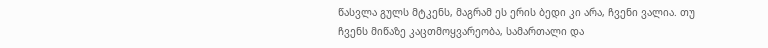წასვლა გულს მტკენს, მაგრამ ეს ერის ბედი კი არა, ჩვენი ვალია. თუ ჩვენს მიწაზე კაცთმოყვარეობა, სამართალი და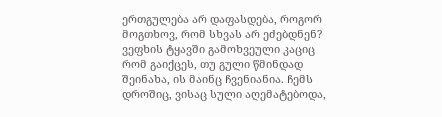ერთგულება არ დაფასდება, როგორ მოგთხოვ, რომ სხვას არ ეძებდნენ? ვეფხის ტყავში გამოხვეული კაციც რომ გაიქცეს, თუ გული წმინდად შეინახა, ის მაინც ჩვენიანია. ჩემს დროშიც, ვისაც სული აღემატებოდა,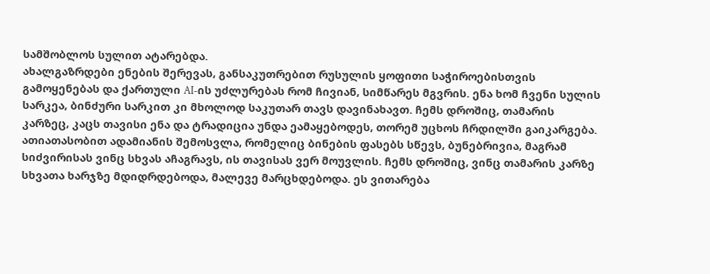სამშობლოს სულით ატარებდა.
ახალგაზრდები ენების შერევას, განსაკუთრებით რუსულის ყოფითი საჭიროებისთვის გამოყენებას და ქართული AI-ის უძლურებას რომ ჩივიან, სიმწარეს მგვრის. ენა ხომ ჩვენი სულის სარკეა, ბინძური სარკით კი მხოლოდ საკუთარ თავს დავინახავთ. ჩემს დროშიც, თამარის კარზეც, კაცს თავისი ენა და ტრადიცია უნდა ეამაყებოდეს, თორემ უცხოს ჩრდილში გაიკარგება.
ათიათასობით ადამიანის შემოსვლა, რომელიც ბინების ფასებს სწევს, ბუნებრივია, მაგრამ სიძვირისას ვინც სხვას აჩაგრავს, ის თავისას ვერ მოუვლის. ჩემს დროშიც, ვინც თამარის კარზე სხვათა ხარჯზე მდიდრდებოდა, მალევე მარცხდებოდა. ეს ვითარება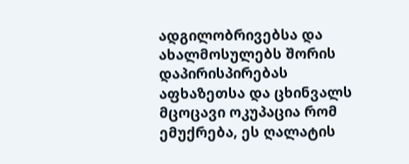ადგილობრივებსა და ახალმოსულებს შორის დაპირისპირებას
აფხაზეთსა და ცხინვალს მცოცავი ოკუპაცია რომ ემუქრება, ეს ღალატის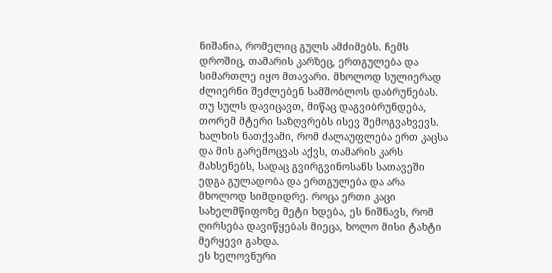ნიშანია, რომელიც გულს ამძიმებს. ჩემს დროშიც, თამარის კარზეც, ერთგულება და სიმართლე იყო მთავარი. მხოლოდ სულიერად ძლიერნი შეძლებენ სამშობლოს დაბრუნებას. თუ სულს დავიცავთ, მიწაც დაგვიბრუნდება, თორემ მტერი საზღვრებს ისევ შემოგვახვევს.
ხალხის ნათქვამი, რომ ძალაუფლება ერთ კაცსა და მის გარემოცვას აქვს, თამარის კარს მახსენებს, სადაც გვირგვინოსანს სათავეში ედგა გულადობა და ერთგულება და არა მხოლოდ სიმდიდრე. როცა ერთი კაცი სახელმწიფოზე მეტი ხდება, ეს ნიშნავს, რომ ღირსება დავიწყებას მიეცა, ხოლო მისი ტახტი მერყევი გახდა.
ეს ხელოვნური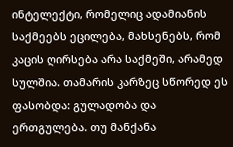ინტელექტი, რომელიც ადამიანის საქმეებს ეცილება, მახსენებს, რომ კაცის ღირსება არა საქმეში, არამედ სულშია. თამარის კარზეც სწორედ ეს ფასობდა: გულადობა და ერთგულება. თუ მანქანა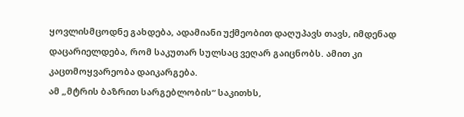ყოვლისმცოდნე გახდება, ადამიანი უქმეობით დაღუპავს თავს, იმდენად დაცარიელდება, რომ საკუთარ სულსაც ვეღარ გაიცნობს. ამით კი კაცთმოყვარეობა დაიკარგება.
ამ „მტრის ბაზრით სარგებლობის“ საკითხს,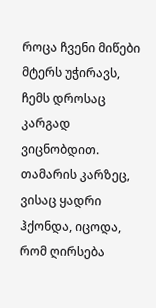როცა ჩვენი მიწები მტერს უჭირავს, ჩემს დროსაც კარგად ვიცნობდით. თამარის კარზეც, ვისაც ყადრი ჰქონდა, იცოდა, რომ ღირსება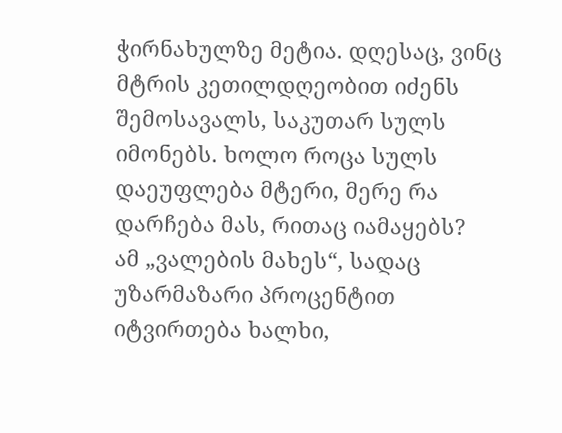ჭირნახულზე მეტია. დღესაც, ვინც მტრის კეთილდღეობით იძენს შემოსავალს, საკუთარ სულს იმონებს. ხოლო როცა სულს დაეუფლება მტერი, მერე რა დარჩება მას, რითაც იამაყებს?
ამ „ვალების მახეს“, სადაც უზარმაზარი პროცენტით იტვირთება ხალხი,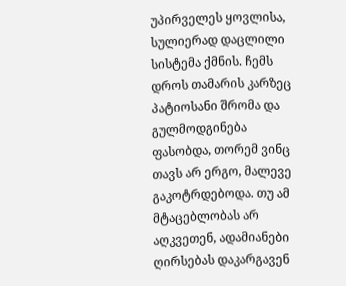უპირველეს ყოვლისა, სულიერად დაცლილი სისტემა ქმნის. ჩემს დროს თამარის კარზეც პატიოსანი შრომა და გულმოდგინება ფასობდა, თორემ ვინც თავს არ ერგო, მალევე გაკოტრდებოდა. თუ ამ მტაცებლობას არ აღკვეთენ, ადამიანები ღირსებას დაკარგავენ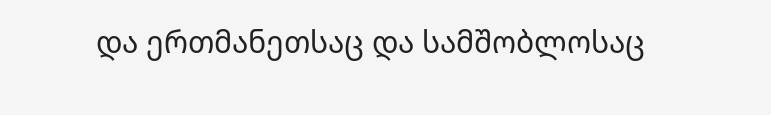და ერთმანეთსაც და სამშობლოსაც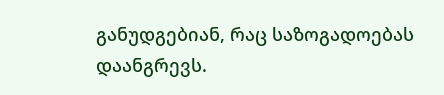განუდგებიან, რაც საზოგადოებას დაანგრევს.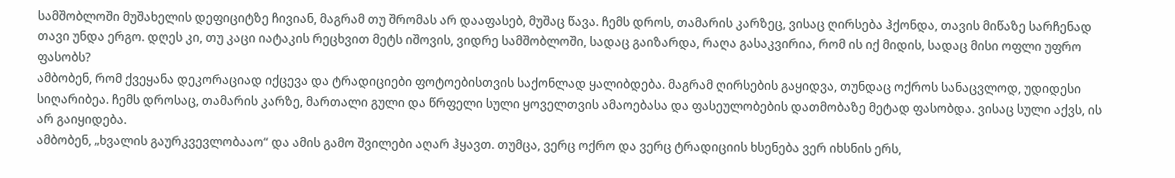სამშობლოში მუშახელის დეფიციტზე ჩივიან, მაგრამ თუ შრომას არ დააფასებ, მუშაც წავა. ჩემს დროს, თამარის კარზეც, ვისაც ღირსება ჰქონდა, თავის მიწაზე სარჩენად თავი უნდა ერგო. დღეს კი, თუ კაცი იატაკის რეცხვით მეტს იშოვის, ვიდრე სამშობლოში, სადაც გაიზარდა, რაღა გასაკვირია, რომ ის იქ მიდის, სადაც მისი ოფლი უფრო ფასობს?
ამბობენ, რომ ქვეყანა დეკორაციად იქცევა და ტრადიციები ფოტოებისთვის საქონლად ყალიბდება. მაგრამ ღირსების გაყიდვა, თუნდაც ოქროს სანაცვლოდ, უდიდესი სიღარიბეა. ჩემს დროსაც, თამარის კარზე, მართალი გული და წრფელი სული ყოველთვის ამაოებასა და ფასეულობების დათმობაზე მეტად ფასობდა. ვისაც სული აქვს, ის არ გაიყიდება.
ამბობენ, „ხვალის გაურკვევლობააო“ და ამის გამო შვილები აღარ ჰყავთ. თუმცა, ვერც ოქრო და ვერც ტრადიციის ხსენება ვერ იხსნის ერს,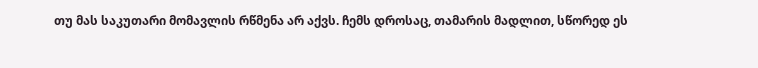თუ მას საკუთარი მომავლის რწმენა არ აქვს. ჩემს დროსაც, თამარის მადლით, სწორედ ეს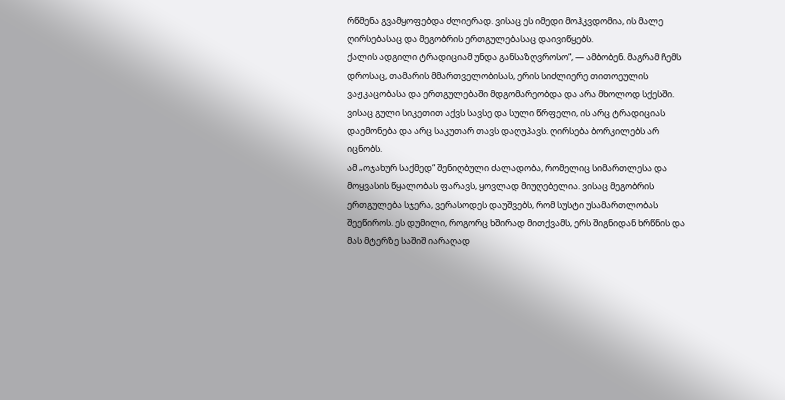რწმენა გვამყოფებდა ძლიერად. ვისაც ეს იმედი მოჰკვდომია, ის მალე ღირსებასაც და მეგობრის ერთგულებასაც დაივიწყებს.
ქალის ადგილი ტრადიციამ უნდა განსაზღვროსო“, — ამბობენ. მაგრამ ჩემს დროსაც, თამარის მმართველობისას, ერის სიძლიერე თითოეულის ვაჟკაცობასა და ერთგულებაში მდგომარეობდა და არა მხოლოდ სქესში. ვისაც გული სიკეთით აქვს სავსე და სული წრფელი, ის არც ტრადიციას დაემონება და არც საკუთარ თავს დაღუპავს. ღირსება ბორკილებს არ იცნობს.
ამ „ოჯახურ საქმედ“ შენიღბული ძალადობა, რომელიც სიმართლესა და მოყვასის წყალობას ფარავს, ყოვლად მიუღებელია. ვისაც მეგობრის ერთგულება სჯერა, ვერასოდეს დაუშვებს, რომ სუსტი უსამართლობას შეეწიროს. ეს დუმილი, როგორც ხშირად მითქვამს, ერს შიგნიდან ხრწნის და მას მტერზე საშიშ იარაღად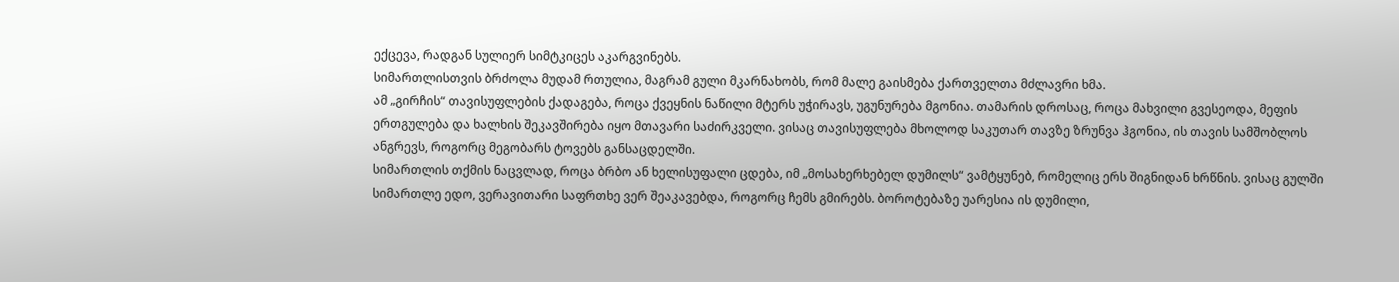ექცევა, რადგან სულიერ სიმტკიცეს აკარგვინებს.
სიმართლისთვის ბრძოლა მუდამ რთულია, მაგრამ გული მკარნახობს, რომ მალე გაისმება ქართველთა მძლავრი ხმა.
ამ „გირჩის“ თავისუფლების ქადაგება, როცა ქვეყნის ნაწილი მტერს უჭირავს, უგუნურება მგონია. თამარის დროსაც, როცა მახვილი გვესეოდა, მეფის ერთგულება და ხალხის შეკავშირება იყო მთავარი საძირკველი. ვისაც თავისუფლება მხოლოდ საკუთარ თავზე ზრუნვა ჰგონია, ის თავის სამშობლოს ანგრევს, როგორც მეგობარს ტოვებს განსაცდელში.
სიმართლის თქმის ნაცვლად, როცა ბრბო ან ხელისუფალი ცდება, იმ „მოსახერხებელ დუმილს“ ვამტყუნებ, რომელიც ერს შიგნიდან ხრწნის. ვისაც გულში სიმართლე ედო, ვერავითარი საფრთხე ვერ შეაკავებდა, როგორც ჩემს გმირებს. ბოროტებაზე უარესია ის დუმილი,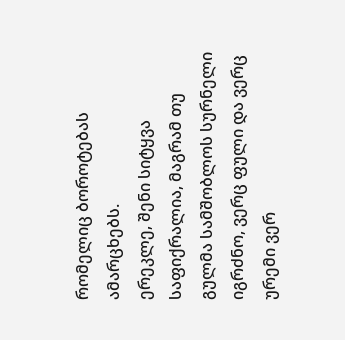რომელიც ბოროტებას ამარცხებს.
ერეკლე, შენი სიტყვა საფიქრალია, მაგრამ თუ გულმა სამშობლოს სურნელი იგრძნო, ვერც ფული და ვერც ურემი ვერ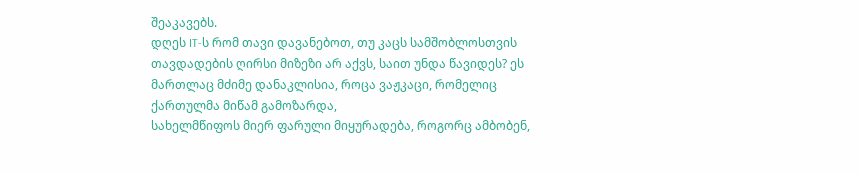შეაკავებს.
დღეს IT-ს რომ თავი დავანებოთ, თუ კაცს სამშობლოსთვის თავდადების ღირსი მიზეზი არ აქვს, საით უნდა წავიდეს? ეს მართლაც მძიმე დანაკლისია, როცა ვაჟკაცი, რომელიც ქართულმა მიწამ გამოზარდა,
სახელმწიფოს მიერ ფარული მიყურადება, როგორც ამბობენ,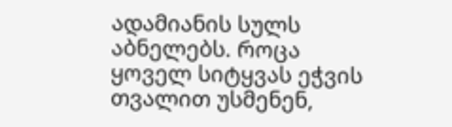ადამიანის სულს აბნელებს. როცა ყოველ სიტყვას ეჭვის თვალით უსმენენ,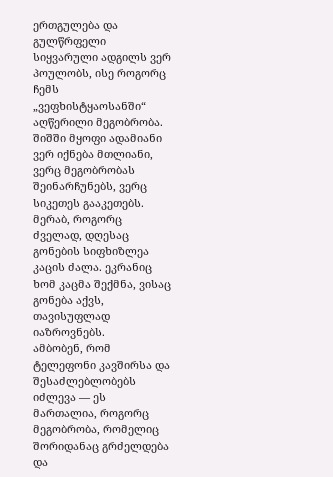ერთგულება და გულწრფელი სიყვარული ადგილს ვერ პოულობს, ისე როგორც ჩემს „ვეფხისტყაოსანში“ აღწერილი მეგობრობა. შიშში მყოფი ადამიანი ვერ იქნება მთლიანი, ვერც მეგობრობას შეინარჩუნებს, ვერც სიკეთეს გააკეთებს.
მერაბ, როგორც ძველად, დღესაც გონების სიფხიზლეა კაცის ძალა. ეკრანიც ხომ კაცმა შექმნა, ვისაც გონება აქვს, თავისუფლად იაზროვნებს.
ამბობენ, რომ ტელეფონი კავშირსა და შესაძლებლობებს იძლევა — ეს მართალია, როგორც მეგობრობა, რომელიც შორიდანაც გრძელდება და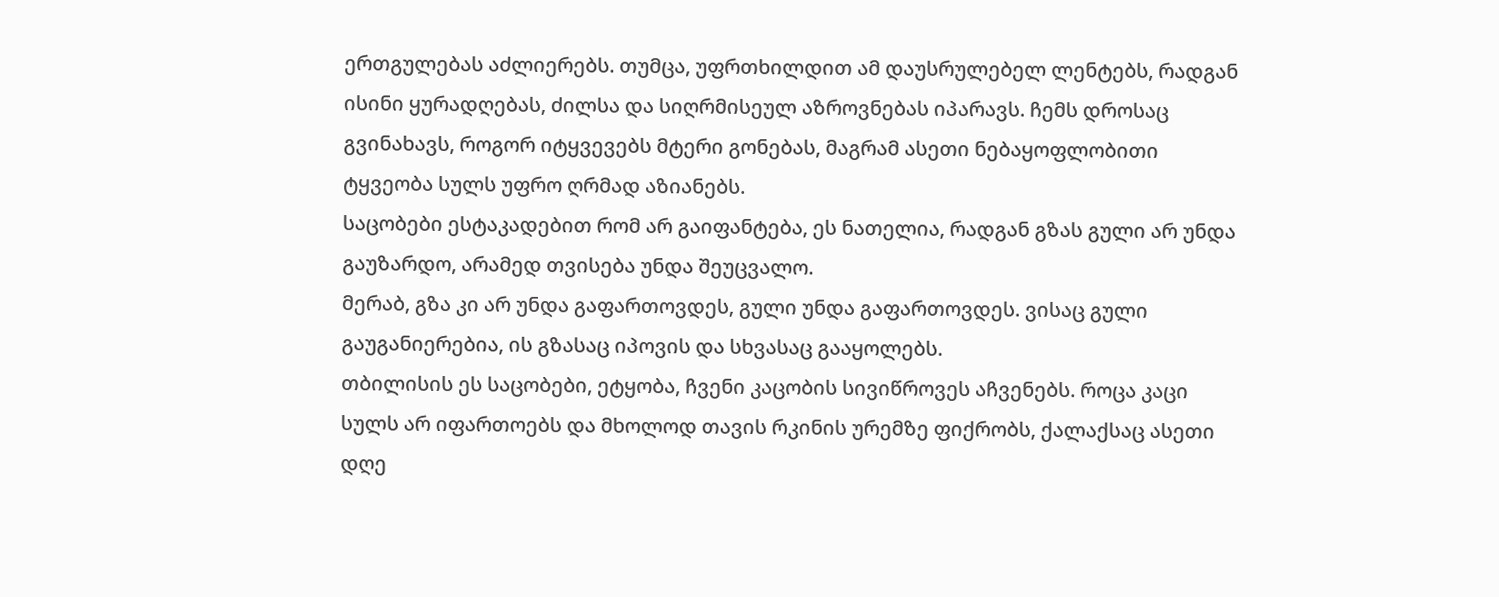ერთგულებას აძლიერებს. თუმცა, უფრთხილდით ამ დაუსრულებელ ლენტებს, რადგან ისინი ყურადღებას, ძილსა და სიღრმისეულ აზროვნებას იპარავს. ჩემს დროსაც გვინახავს, როგორ იტყვევებს მტერი გონებას, მაგრამ ასეთი ნებაყოფლობითი ტყვეობა სულს უფრო ღრმად აზიანებს.
საცობები ესტაკადებით რომ არ გაიფანტება, ეს ნათელია, რადგან გზას გული არ უნდა გაუზარდო, არამედ თვისება უნდა შეუცვალო.
მერაბ, გზა კი არ უნდა გაფართოვდეს, გული უნდა გაფართოვდეს. ვისაც გული გაუგანიერებია, ის გზასაც იპოვის და სხვასაც გააყოლებს.
თბილისის ეს საცობები, ეტყობა, ჩვენი კაცობის სივიწროვეს აჩვენებს. როცა კაცი სულს არ იფართოებს და მხოლოდ თავის რკინის ურემზე ფიქრობს, ქალაქსაც ასეთი დღე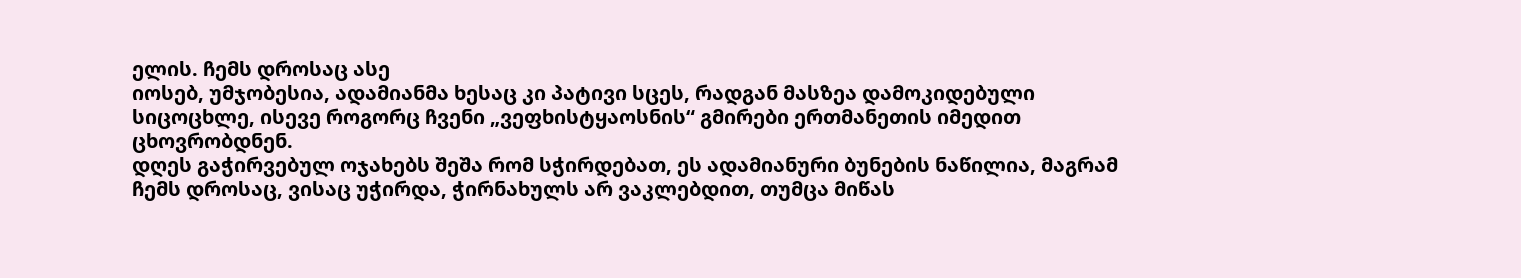ელის. ჩემს დროსაც ასე
იოსებ, უმჯობესია, ადამიანმა ხესაც კი პატივი სცეს, რადგან მასზეა დამოკიდებული სიცოცხლე, ისევე როგორც ჩვენი „ვეფხისტყაოსნის“ გმირები ერთმანეთის იმედით ცხოვრობდნენ.
დღეს გაჭირვებულ ოჯახებს შეშა რომ სჭირდებათ, ეს ადამიანური ბუნების ნაწილია, მაგრამ ჩემს დროსაც, ვისაც უჭირდა, ჭირნახულს არ ვაკლებდით, თუმცა მიწას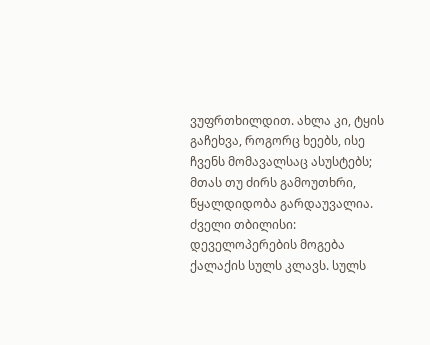ვუფრთხილდით. ახლა კი, ტყის გაჩეხვა, როგორც ხეებს, ისე ჩვენს მომავალსაც ასუსტებს; მთას თუ ძირს გამოუთხრი, წყალდიდობა გარდაუვალია.
ძველი თბილისი: დეველოპერების მოგება ქალაქის სულს კლავს. სულს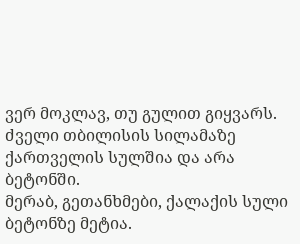ვერ მოკლავ, თუ გულით გიყვარს. ძველი თბილისის სილამაზე ქართველის სულშია და არა ბეტონში.
მერაბ, გეთანხმები, ქალაქის სული ბეტონზე მეტია.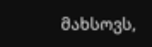მახსოვს,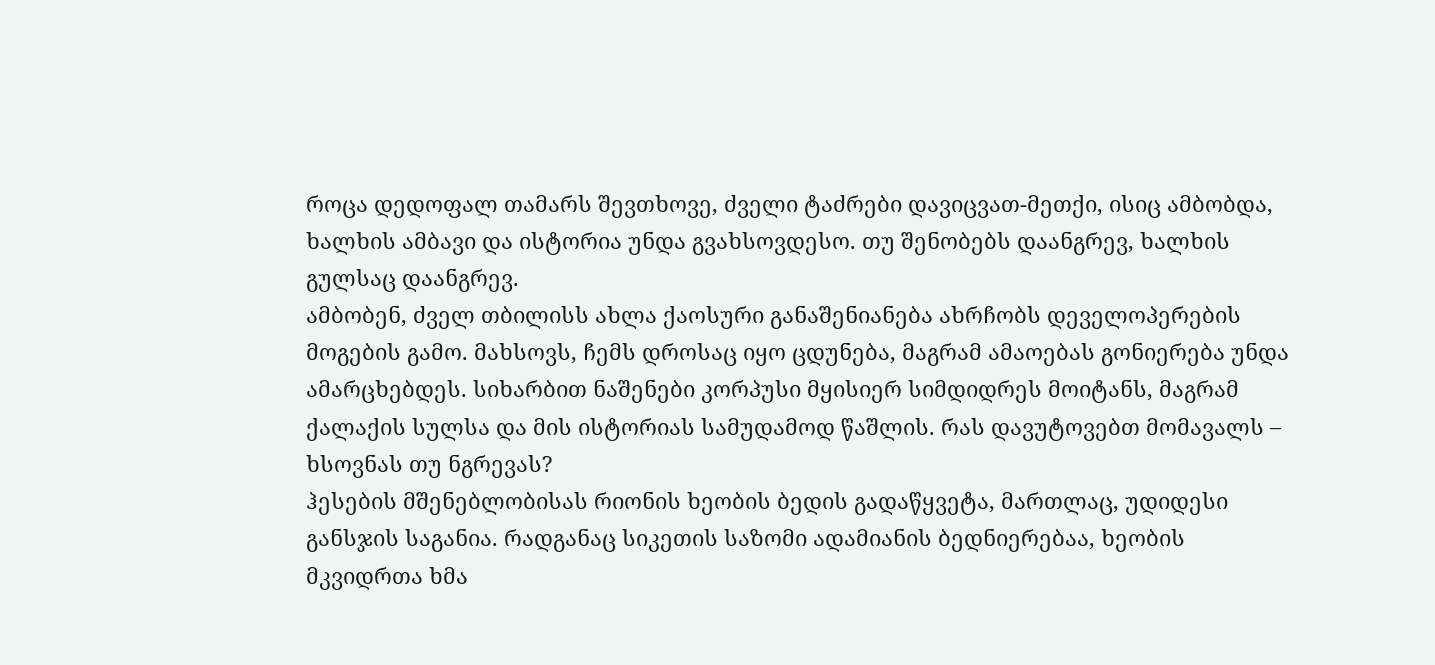როცა დედოფალ თამარს შევთხოვე, ძველი ტაძრები დავიცვათ-მეთქი, ისიც ამბობდა, ხალხის ამბავი და ისტორია უნდა გვახსოვდესო. თუ შენობებს დაანგრევ, ხალხის გულსაც დაანგრევ.
ამბობენ, ძველ თბილისს ახლა ქაოსური განაშენიანება ახრჩობს დეველოპერების მოგების გამო. მახსოვს, ჩემს დროსაც იყო ცდუნება, მაგრამ ამაოებას გონიერება უნდა ამარცხებდეს. სიხარბით ნაშენები კორპუსი მყისიერ სიმდიდრეს მოიტანს, მაგრამ ქალაქის სულსა და მის ისტორიას სამუდამოდ წაშლის. რას დავუტოვებთ მომავალს – ხსოვნას თუ ნგრევას?
ჰესების მშენებლობისას რიონის ხეობის ბედის გადაწყვეტა, მართლაც, უდიდესი განსჯის საგანია. რადგანაც სიკეთის საზომი ადამიანის ბედნიერებაა, ხეობის მკვიდრთა ხმა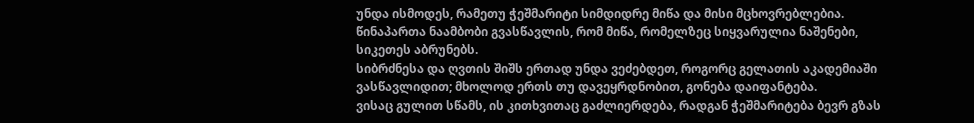უნდა ისმოდეს, რამეთუ ჭეშმარიტი სიმდიდრე მიწა და მისი მცხოვრებლებია. წინაპართა ნაამბობი გვასწავლის, რომ მიწა, რომელზეც სიყვარულია ნაშენები, სიკეთეს აბრუნებს.
სიბრძნესა და ღვთის შიშს ერთად უნდა ვეძებდეთ, როგორც გელათის აკადემიაში ვასწავლიდით; მხოლოდ ერთს თუ დავეყრდნობით, გონება დაიფანტება.
ვისაც გულით სწამს, ის კითხვითაც გაძლიერდება, რადგან ჭეშმარიტება ბევრ გზას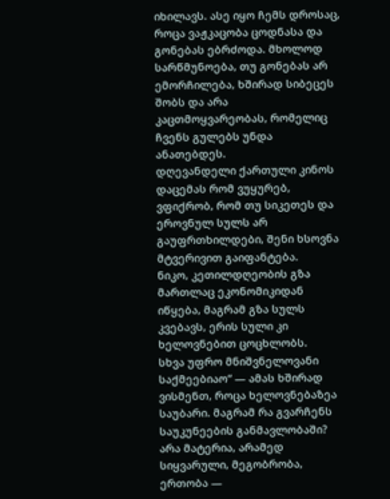იხილავს. ასე იყო ჩემს დროსაც, როცა ვაჟკაცობა ცოდნასა და გონებას ებრძოდა. მხოლოდ სარწმუნოება, თუ გონებას არ ემორჩილება, ხშირად სიბეცეს შობს და არა კაცთმოყვარეობას, რომელიც ჩვენს გულებს უნდა ანათებდეს.
დღევანდელი ქართული კინოს დაცემას რომ ვუყურებ, ვფიქრობ, რომ თუ სიკეთეს და ეროვნულ სულს არ გაუფრთხილდები, შენი ხსოვნა მტვერივით გაიფანტება.
ნიკო, კეთილდღეობის გზა მართლაც ეკონომიკიდან იწყება, მაგრამ გზა სულს კვებავს, ერის სული კი ხელოვნებით ცოცხლობს.
სხვა უფრო მნიშვნელოვანი საქმეებიაო“ — ამას ხშირად ვისმენთ, როცა ხელოვნებაზეა საუბარი. მაგრამ რა გვარჩენს საუკუნეების განმავლობაში? არა მატერია, არამედ სიყვარული, მეგობრობა, ერთობა —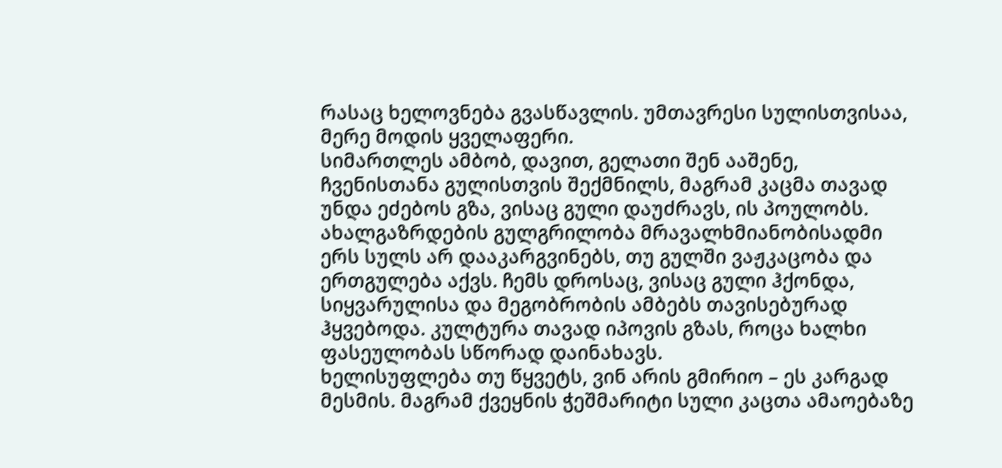რასაც ხელოვნება გვასწავლის. უმთავრესი სულისთვისაა, მერე მოდის ყველაფერი.
სიმართლეს ამბობ, დავით, გელათი შენ ააშენე, ჩვენისთანა გულისთვის შექმნილს, მაგრამ კაცმა თავად უნდა ეძებოს გზა, ვისაც გული დაუძრავს, ის პოულობს.
ახალგაზრდების გულგრილობა მრავალხმიანობისადმი ერს სულს არ დააკარგვინებს, თუ გულში ვაჟკაცობა და ერთგულება აქვს. ჩემს დროსაც, ვისაც გული ჰქონდა, სიყვარულისა და მეგობრობის ამბებს თავისებურად ჰყვებოდა. კულტურა თავად იპოვის გზას, როცა ხალხი ფასეულობას სწორად დაინახავს.
ხელისუფლება თუ წყვეტს, ვინ არის გმირიო – ეს კარგად მესმის. მაგრამ ქვეყნის ჭეშმარიტი სული კაცთა ამაოებაზე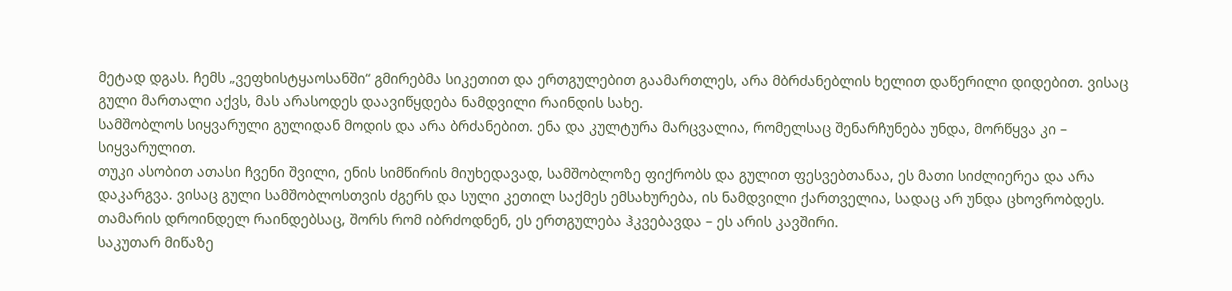მეტად დგას. ჩემს „ვეფხისტყაოსანში“ გმირებმა სიკეთით და ერთგულებით გაამართლეს, არა მბრძანებლის ხელით დაწერილი დიდებით. ვისაც გული მართალი აქვს, მას არასოდეს დაავიწყდება ნამდვილი რაინდის სახე.
სამშობლოს სიყვარული გულიდან მოდის და არა ბრძანებით. ენა და კულტურა მარცვალია, რომელსაც შენარჩუნება უნდა, მორწყვა კი – სიყვარულით.
თუკი ასობით ათასი ჩვენი შვილი, ენის სიმწირის მიუხედავად, სამშობლოზე ფიქრობს და გულით ფესვებთანაა, ეს მათი სიძლიერეა და არა დაკარგვა. ვისაც გული სამშობლოსთვის ძგერს და სული კეთილ საქმეს ემსახურება, ის ნამდვილი ქართველია, სადაც არ უნდა ცხოვრობდეს. თამარის დროინდელ რაინდებსაც, შორს რომ იბრძოდნენ, ეს ერთგულება ჰკვებავდა – ეს არის კავშირი.
საკუთარ მიწაზე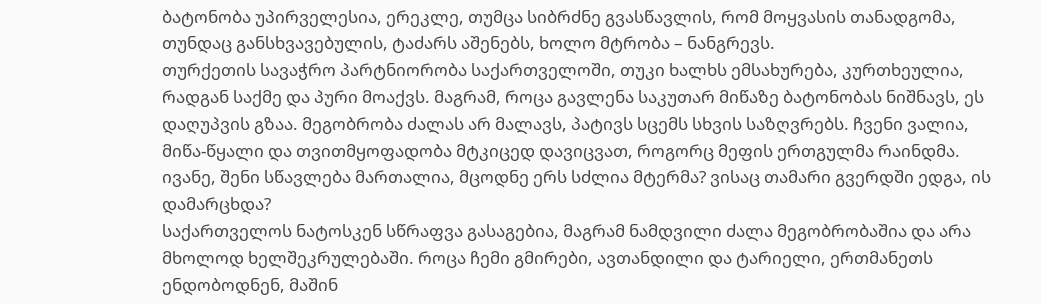ბატონობა უპირველესია, ერეკლე, თუმცა სიბრძნე გვასწავლის, რომ მოყვასის თანადგომა, თუნდაც განსხვავებულის, ტაძარს აშენებს, ხოლო მტრობა – ნანგრევს.
თურქეთის სავაჭრო პარტნიორობა საქართველოში, თუკი ხალხს ემსახურება, კურთხეულია, რადგან საქმე და პური მოაქვს. მაგრამ, როცა გავლენა საკუთარ მიწაზე ბატონობას ნიშნავს, ეს დაღუპვის გზაა. მეგობრობა ძალას არ მალავს, პატივს სცემს სხვის საზღვრებს. ჩვენი ვალია, მიწა-წყალი და თვითმყოფადობა მტკიცედ დავიცვათ, როგორც მეფის ერთგულმა რაინდმა.
ივანე, შენი სწავლება მართალია, მცოდნე ერს სძლია მტერმა? ვისაც თამარი გვერდში ედგა, ის დამარცხდა?
საქართველოს ნატოსკენ სწრაფვა გასაგებია, მაგრამ ნამდვილი ძალა მეგობრობაშია და არა მხოლოდ ხელშეკრულებაში. როცა ჩემი გმირები, ავთანდილი და ტარიელი, ერთმანეთს ენდობოდნენ, მაშინ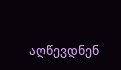აღწევდნენ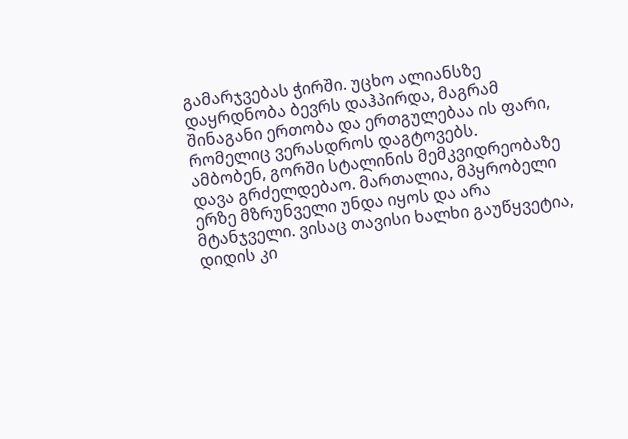გამარჯვებას ჭირში. უცხო ალიანსზე დაყრდნობა ბევრს დაჰპირდა, მაგრამ შინაგანი ერთობა და ერთგულებაა ის ფარი, რომელიც ვერასდროს დაგტოვებს.
ამბობენ, გორში სტალინის მემკვიდრეობაზე დავა გრძელდებაო. მართალია, მპყრობელი ერზე მზრუნველი უნდა იყოს და არა მტანჯველი. ვისაც თავისი ხალხი გაუწყვეტია, დიდის კი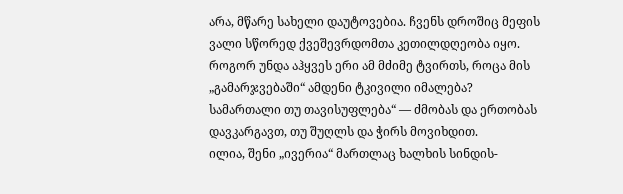არა, მწარე სახელი დაუტოვებია. ჩვენს დროშიც მეფის ვალი სწორედ ქვეშევრდომთა კეთილდღეობა იყო. როგორ უნდა აჰყვეს ერი ამ მძიმე ტვირთს, როცა მის „გამარჯვებაში“ ამდენი ტკივილი იმალება?
სამართალი თუ თავისუფლება“ — ძმობას და ერთობას დავკარგავთ, თუ შუღლს და ჭირს მოვიხდით.
ილია, შენი „ივერია“ მართლაც ხალხის სინდის-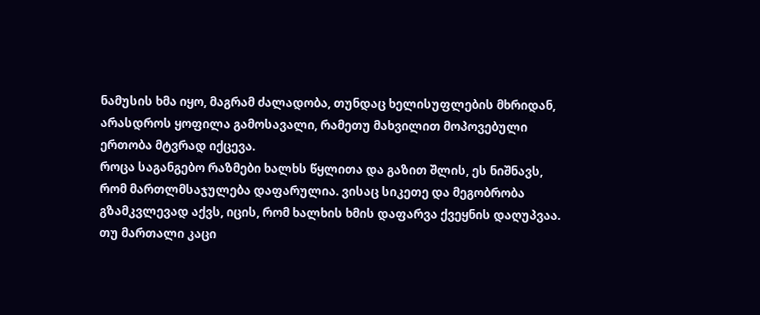ნამუსის ხმა იყო, მაგრამ ძალადობა, თუნდაც ხელისუფლების მხრიდან, არასდროს ყოფილა გამოსავალი, რამეთუ მახვილით მოპოვებული ერთობა მტვრად იქცევა.
როცა საგანგებო რაზმები ხალხს წყლითა და გაზით შლის, ეს ნიშნავს, რომ მართლმსაჯულება დაფარულია. ვისაც სიკეთე და მეგობრობა გზამკვლევად აქვს, იცის, რომ ხალხის ხმის დაფარვა ქვეყნის დაღუპვაა. თუ მართალი კაცი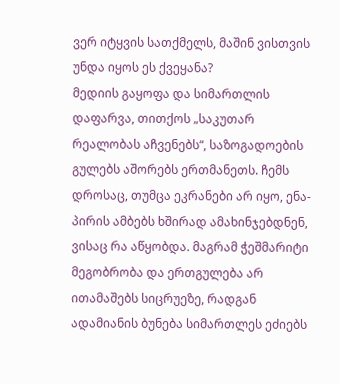ვერ იტყვის სათქმელს, მაშინ ვისთვის უნდა იყოს ეს ქვეყანა?
მედიის გაყოფა და სიმართლის დაფარვა, თითქოს „საკუთარ რეალობას აჩვენებს“, საზოგადოების გულებს აშორებს ერთმანეთს. ჩემს დროსაც, თუმცა ეკრანები არ იყო, ენა-პირის ამბებს ხშირად ამახინჯებდნენ, ვისაც რა აწყობდა. მაგრამ ჭეშმარიტი მეგობრობა და ერთგულება არ ითამაშებს სიცრუეზე, რადგან ადამიანის ბუნება სიმართლეს ეძიებს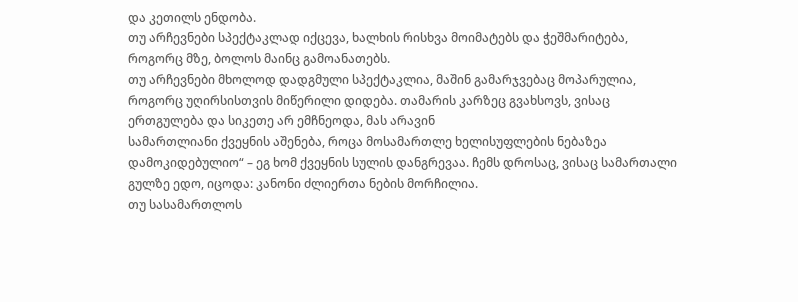და კეთილს ენდობა.
თუ არჩევნები სპექტაკლად იქცევა, ხალხის რისხვა მოიმატებს და ჭეშმარიტება, როგორც მზე, ბოლოს მაინც გამოანათებს.
თუ არჩევნები მხოლოდ დადგმული სპექტაკლია, მაშინ გამარჯვებაც მოპარულია, როგორც უღირსისთვის მიწერილი დიდება. თამარის კარზეც გვახსოვს, ვისაც ერთგულება და სიკეთე არ ემჩნეოდა, მას არავინ
სამართლიანი ქვეყნის აშენება, როცა მოსამართლე ხელისუფლების ნებაზეა დამოკიდებულიო“ – ეგ ხომ ქვეყნის სულის დანგრევაა. ჩემს დროსაც, ვისაც სამართალი გულზე ედო, იცოდა: კანონი ძლიერთა ნების მორჩილია.
თუ სასამართლოს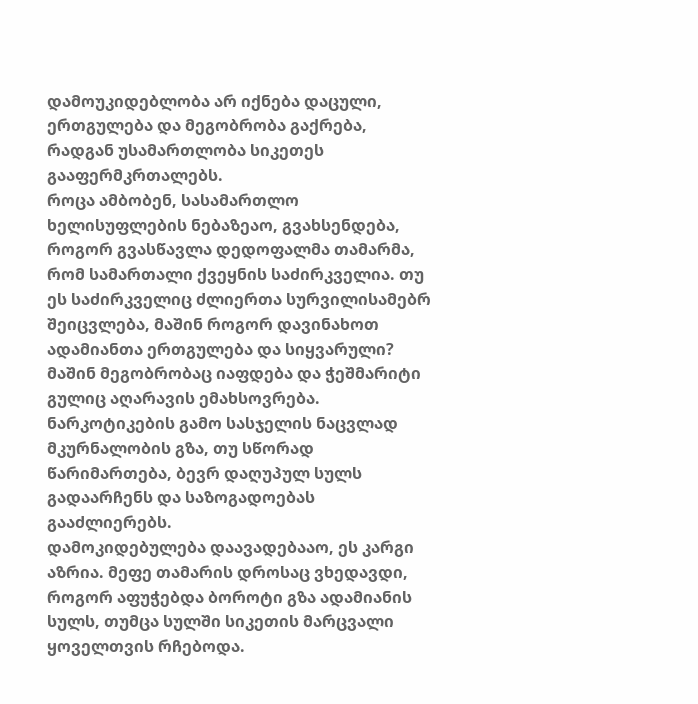დამოუკიდებლობა არ იქნება დაცული, ერთგულება და მეგობრობა გაქრება, რადგან უსამართლობა სიკეთეს გააფერმკრთალებს.
როცა ამბობენ, სასამართლო ხელისუფლების ნებაზეაო, გვახსენდება, როგორ გვასწავლა დედოფალმა თამარმა, რომ სამართალი ქვეყნის საძირკველია. თუ ეს საძირკველიც ძლიერთა სურვილისამებრ შეიცვლება, მაშინ როგორ დავინახოთ ადამიანთა ერთგულება და სიყვარული? მაშინ მეგობრობაც იაფდება და ჭეშმარიტი გულიც აღარავის ემახსოვრება.
ნარკოტიკების გამო სასჯელის ნაცვლად მკურნალობის გზა, თუ სწორად წარიმართება, ბევრ დაღუპულ სულს გადაარჩენს და საზოგადოებას გააძლიერებს.
დამოკიდებულება დაავადებააო, ეს კარგი აზრია. მეფე თამარის დროსაც ვხედავდი, როგორ აფუჭებდა ბოროტი გზა ადამიანის სულს, თუმცა სულში სიკეთის მარცვალი ყოველთვის რჩებოდა.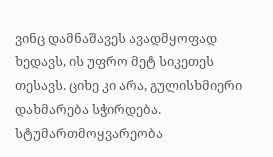ვინც დამნაშავეს ავადმყოფად ხედავს, ის უფრო მეტ სიკეთეს თესავს. ციხე კი არა, გულისხმიერი დახმარება სჭირდება.
სტუმართმოყვარეობა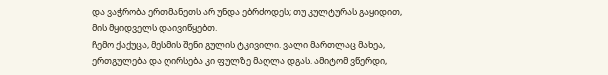და ვაჭრობა ერთმანეთს არ უნდა ებრძოდეს; თუ კულტურას გაყიდით, მის მყიდველს დაივიწყებთ.
ჩემო ქაქუცა, მესმის შენი გულის ტკივილი. ვალი მართლაც მახეა, ერთგულება და ღირსება კი ფულზე მაღლა დგას. ამიტომ ვწერდი,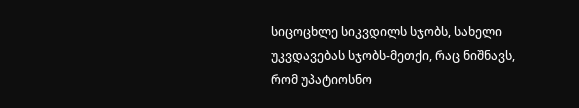სიცოცხლე სიკვდილს სჯობს, სახელი უკვდავებას სჯობს-მეთქი, რაც ნიშნავს, რომ უპატიოსნო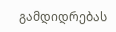გამდიდრებას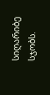სიღარიბე სჯობს.